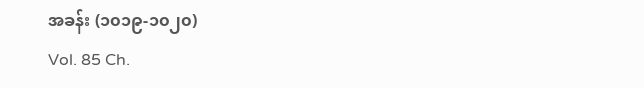အခန်း (၁၀၁၉-၁၀၂၀)
Vol. 85 Ch.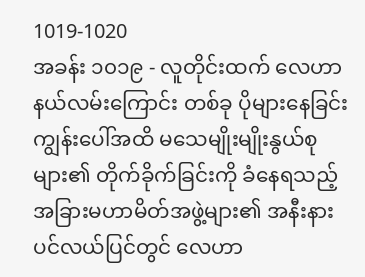1019-1020
အခန်း ၁၀၁၉ - လူတိုင်းထက် လေဟာနယ်လမ်းကြောင်း တစ်ခု ပိုများနေခြင်း
ကျွန်းပေါ်အထိ မသေမျိုးမျိုးနွယ်စုများ၏ တိုက်ခိုက်ခြင်းကို ခံနေရသည့် အခြားမဟာမိတ်အဖွဲ့များ၏ အနီးနားပင်လယ်ပြင်တွင် လေဟာ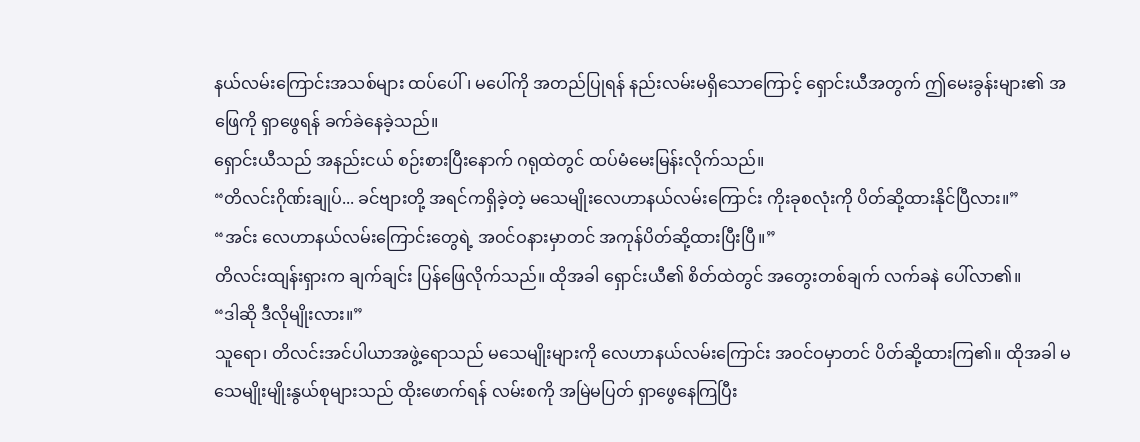နယ်လမ်းကြောင်းအသစ်များ ထပ်ပေါ်၊ မပေါ်ကို အတည်ပြုရန် နည်းလမ်းမရှိသောကြောင့် ရှောင်းယီအတွက် ဤမေးခွန်းများ၏ အဖြေကို ရှာဖွေရန် ခက်ခဲနေခဲ့သည်။
ရှောင်းယီသည် အနည်းငယ် စဉ်းစားပြီးနောက် ဂရုထဲတွင် ထပ်မံမေးမြန်းလိုက်သည်။
“တိလင်းဂိုဏ်းချုပ်... ခင်ဗျားတို့ အရင်ကရှိခဲ့တဲ့ မသေမျိုးလေဟာနယ်လမ်းကြောင်း ကိုးခုစလုံးကို ပိတ်ဆို့ထားနိုင်ပြီလား။”
“အင်း လေဟာနယ်လမ်းကြောင်းတွေရဲ့ အဝင်ဝနားမှာတင် အကုန်ပိတ်ဆို့ထားပြီးပြီ။”
တိလင်းထျန်းရှားက ချက်ချင်း ပြန်ဖြေလိုက်သည်။ ထိုအခါ ရှောင်းယီ၏ စိတ်ထဲတွင် အတွေးတစ်ချက် လက်ခနဲ ပေါ်လာ၏။
“ဒါဆို ဒီလိုမျိုးလား။”
သူရော၊ တိလင်းအင်ပါယာအဖွဲ့ရောသည် မသေမျိုးများကို လေဟာနယ်လမ်းကြောင်း အဝင်ဝမှာတင် ပိတ်ဆို့ထားကြ၏။ ထိုအခါ မသေမျိုးမျိုးနွယ်စုများသည် ထိုးဖောက်ရန် လမ်းစကို အမြဲမပြတ် ရှာဖွေနေကြပြီး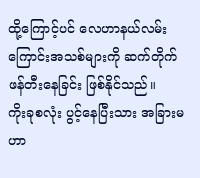ထို့ကြောင့်ပင် လေဟာနယ်လမ်းကြောင်းအသစ်များကို ဆက်တိုက် ဖန်တီးနေခြင်း ဖြစ်နိုင်သည်။
ကိုးခုစလုံး ပွင့်နေပြီးသား အခြားမဟာ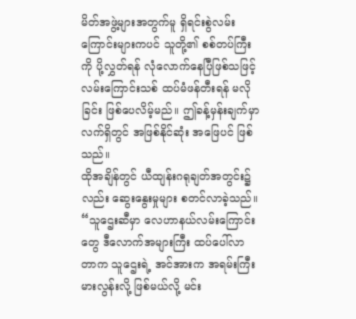မိတ်အဖွဲ့များအတွက်မူ ရှိရင်းစွဲလမ်းကြောင်းများကပင် သူတို့၏ စစ်တပ်ကြီးကို ပို့လွှတ်ရန် လုံလောက်နေပြီဖြစ်သဖြင့် လမ်းကြောင်းသစ် ထပ်မံဖန်တီးရန် မလိုခြင်း ဖြစ်ပေလိမ့်မည်။ ဤခန့်မှန်းချက်မှာ လက်ရှိတွင် အဖြစ်နိုင်ဆုံး အဖြေပင် ဖြစ်သည်။
ထိုအချိန်တွင် ယီထျန်းဂရုချတ်အတွင်း၌လည်း ဆွေးနွေးမှုများ စတင်လာခဲ့သည်။
“သူဌေးဆီမှာ လေဟာနယ်လမ်းကြောင်းတွေ ဒီလောက်အများကြီး ထပ်ပေါ်လာတာက သူဌေးရဲ့ အင်အားက အရမ်းကြီးမားလွန်းလို့ ဖြစ်မယ်လို့ မင်း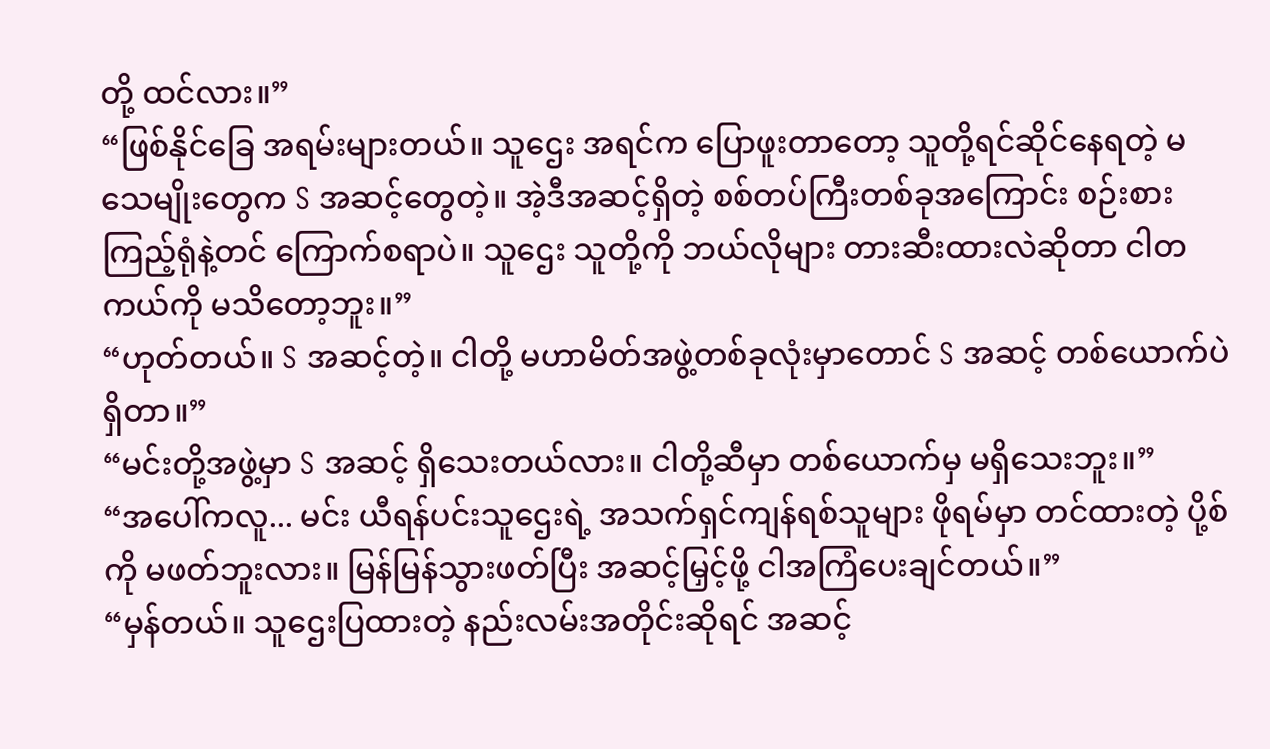တို့ ထင်လား။”
“ဖြစ်နိုင်ခြေ အရမ်းများတယ်။ သူဌေး အရင်က ပြောဖူးတာတော့ သူတို့ရင်ဆိုင်နေရတဲ့ မသေမျိုးတွေက S အဆင့်တွေတဲ့။ အဲ့ဒီအဆင့်ရှိတဲ့ စစ်တပ်ကြီးတစ်ခုအကြောင်း စဉ်းစားကြည့်ရုံနဲ့တင် ကြောက်စရာပဲ။ သူဌေး သူတို့ကို ဘယ်လိုများ တားဆီးထားလဲဆိုတာ ငါတကယ်ကို မသိတော့ဘူး။”
“ဟုတ်တယ်။ S အဆင့်တဲ့။ ငါတို့ မဟာမိတ်အဖွဲ့တစ်ခုလုံးမှာတောင် S အဆင့် တစ်ယောက်ပဲ ရှိတာ။”
“မင်းတို့အဖွဲ့မှာ S အဆင့် ရှိသေးတယ်လား။ ငါတို့ဆီမှာ တစ်ယောက်မှ မရှိသေးဘူး။”
“အပေါ်ကလူ... မင်း ယီရန်ပင်းသူဌေးရဲ့ အသက်ရှင်ကျန်ရစ်သူများ ဖိုရမ်မှာ တင်ထားတဲ့ ပို့စ်ကို မဖတ်ဘူးလား။ မြန်မြန်သွားဖတ်ပြီး အဆင့်မြှင့်ဖို့ ငါအကြံပေးချင်တယ်။”
“မှန်တယ်။ သူဌေးပြထားတဲ့ နည်းလမ်းအတိုင်းဆိုရင် အဆင့်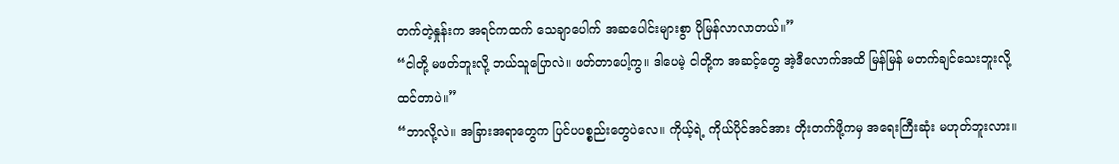တက်တဲ့နှုန်းက အရင်ကထက် သေချာပေါက် အဆပေါင်းများစွာ ပိုမြန်လာလာတယ်။”
“ငါတို့ မဖတ်ဘူးလို့ ဘယ်သူပြောလဲ။ ဖတ်တာပေါ့ကွ။ ဒါပေမဲ့ ငါတို့က အဆင့်တွေ အဲ့ဒီလောက်အထိ မြန်မြန် မတက်ချင်သေးဘူးလို့ ထင်တာပဲ။”
“ဘာလို့လဲ။ အခြားအရာတွေက ပြင်ပပစ္စည်းတွေပဲလေ။ ကိုယ့်ရဲ့ ကိုယ်ပိုင်အင်အား တိုးတက်ဖို့ကမှ အရေးကြီးဆုံး မဟုတ်ဘူးလား။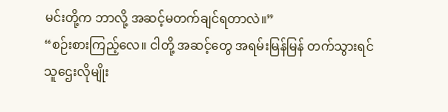မင်းတို့က ဘာလို့ အဆင့်မတက်ချင်ရတာလဲ။”
“စဉ်းစားကြည့်လေ။ ငါတို့ အဆင့်တွေ အရမ်းမြန်မြန် တက်သွားရင် သူဌေးလိုမျိုး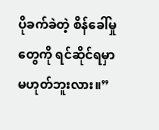ပိုခက်ခဲတဲ့ စိန်ခေါ်မှုတွေကို ရင်ဆိုင်ရမှာ မဟုတ်ဘူးလား။”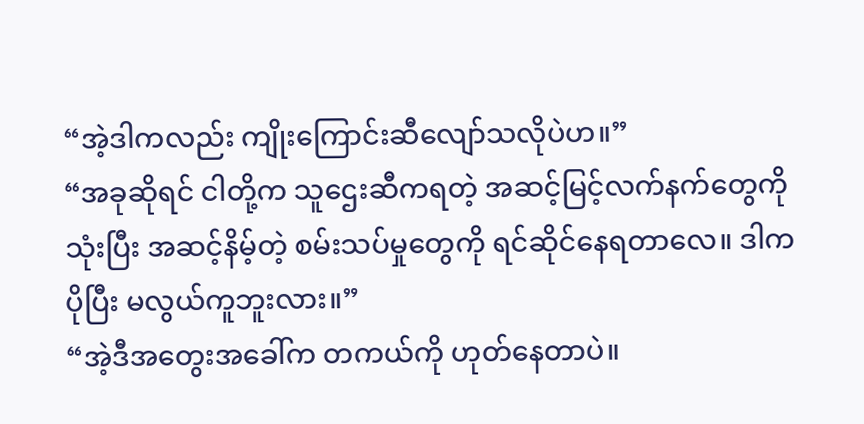“အဲ့ဒါကလည်း ကျိုးကြောင်းဆီလျော်သလိုပဲဟ။”
“အခုဆိုရင် ငါတို့က သူဌေးဆီကရတဲ့ အဆင့်မြင့်လက်နက်တွေကို သုံးပြီး အဆင့်နိမ့်တဲ့ စမ်းသပ်မှုတွေကို ရင်ဆိုင်နေရတာလေ။ ဒါက ပိုပြီး မလွယ်ကူဘူးလား။”
“အဲ့ဒီအတွေးအခေါ်က တကယ်ကို ဟုတ်နေတာပဲ။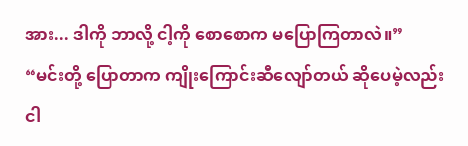အား... ဒါကို ဘာလို့ ငါ့ကို စောစောက မပြောကြတာလဲ။”
“မင်းတို့ ပြောတာက ကျိုးကြောင်းဆီလျော်တယ် ဆိုပေမဲ့လည်း ငါ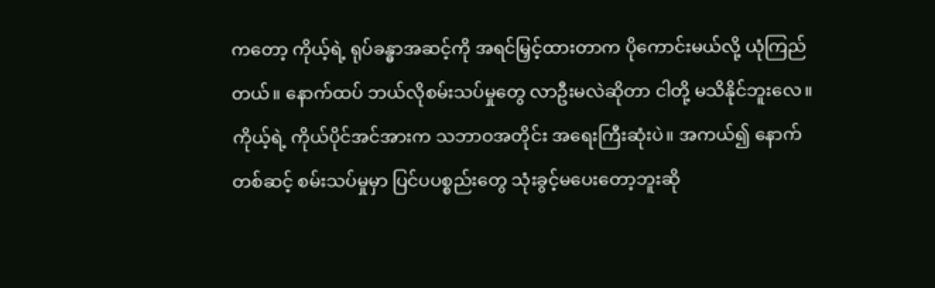ကတော့ ကိုယ့်ရဲ့ ရုပ်ခန္ဓာအဆင့်ကို အရင်မြှင့်ထားတာက ပိုကောင်းမယ်လို့ ယုံကြည်တယ်။ နောက်ထပ် ဘယ်လိုစမ်းသပ်မှုတွေ လာဦးမလဲဆိုတာ ငါတို့ မသိနိုင်ဘူးလေ။ ကိုယ့်ရဲ့ ကိုယ်ပိုင်အင်အားက သဘာဝအတိုင်း အရေးကြီးဆုံးပဲ။ အကယ်၍ နောက်တစ်ဆင့် စမ်းသပ်မှုမှာ ပြင်ပပစ္စည်းတွေ သုံးခွင့်မပေးတော့ဘူးဆို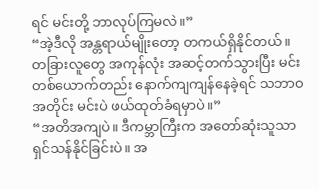ရင် မင်းတို့ ဘာလုပ်ကြမလဲ။”
“အဲ့ဒီလို အန္တရာယ်မျိုးတော့ တကယ်ရှိနိုင်တယ်။ တခြားလူတွေ အကုန်လုံး အဆင့်တက်သွားပြီး မင်းတစ်ယောက်တည်း နောက်ကျကျန်နေခဲ့ရင် သဘာဝအတိုင်း မင်းပဲ ဖယ်ထုတ်ခံရမှာပဲ။”
“အတိအကျပဲ။ ဒီကမ္ဘာကြီးက အတော်ဆုံးသူသာ ရှင်သန်နိုင်ခြင်းပဲ။ အ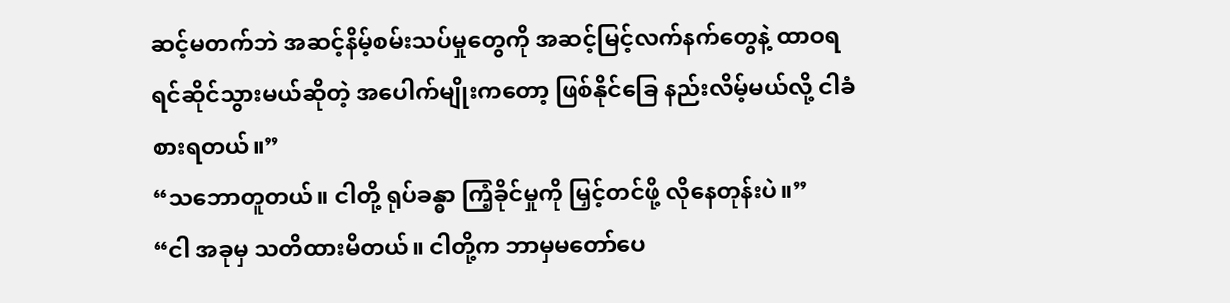ဆင့်မတက်ဘဲ အဆင့်နိမ့်စမ်းသပ်မှုတွေကို အဆင့်မြင့်လက်နက်တွေနဲ့ ထာဝရ ရင်ဆိုင်သွားမယ်ဆိုတဲ့ အပေါက်မျိုးကတော့ ဖြစ်နိုင်ခြေ နည်းလိမ့်မယ်လို့ ငါခံစားရတယ်။”
“သဘောတူတယ်။ ငါတို့ ရုပ်ခန္ဓာ ကြံ့ခိုင်မှုကို မြှင့်တင်ဖို့ လိုနေတုန်းပဲ။”
“ငါ အခုမှ သတိထားမိတယ်။ ငါတို့က ဘာမှမတော်ပေ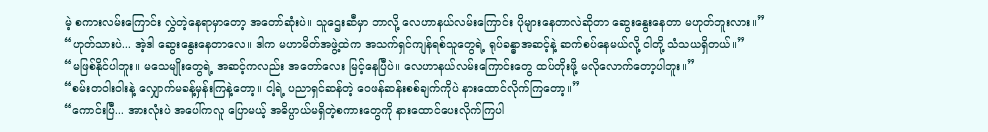မဲ့ စကားလမ်းကြောင်း လွှဲတဲ့နေရာမှာတော့ အတော်ဆုံးပဲ။ သူဌေးဆီမှာ ဘာလို့ လေဟာနယ်လမ်းကြောင်း ပိုများနေတာလဲဆိုတာ ဆွေးနွေးနေတာ မဟုတ်ဘူးလား။”
“ဟုတ်သားပဲ... အဲ့ဒါ ဆွေးနွေးနေတာလေ။ ဒါက မဟာမိတ်အဖွဲ့ထဲက အသက်ရှင်ကျန်ရစ်သူတွေရဲ့ ရုပ်ခန္ဓာအဆင့်နဲ့ ဆက်စပ်နေမယ်လို့ ငါတို့ သံသယရှိတယ်။”
“မဖြစ်နိုင်ပါဘူး။ မသေမျိုးတွေရဲ့ အဆင့်ကလည်း အတော်လေး မြင့်နေပြီပဲ။ လေဟာနယ်လမ်းကြောင်းတွေ ထပ်တိုးဖို့ မလိုလောက်တော့ပါဘူး။”
“စမ်းတဝါးဝါးနဲ့ လျှောက်မခန့်မှန်းကြနဲ့တော့။ ငါ့ရဲ့ ပညာရှင်ဆန်တဲ့ ဝေဖန်ဆန်းစစ်ချက်ကိုပဲ နားထောင်လိုက်ကြတော့။”
“ကောင်းပြီ... အားလုံးပဲ အပေါ်ကလူ ပြောမယ့် အဓိပ္ပာယ်မရှိတဲ့စကားတွေကို နားထောင်ပေးလိုက်ကြပါ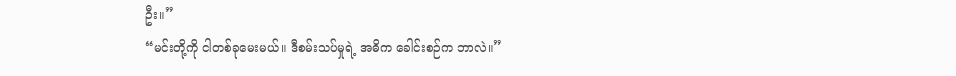ဦး။”
“မင်းတို့ကို ငါတစ်ခုမေးမယ်။ ဒီစမ်းသပ်မှုရဲ့ အဓိက ခေါင်းစဉ်က ဘာလဲ။”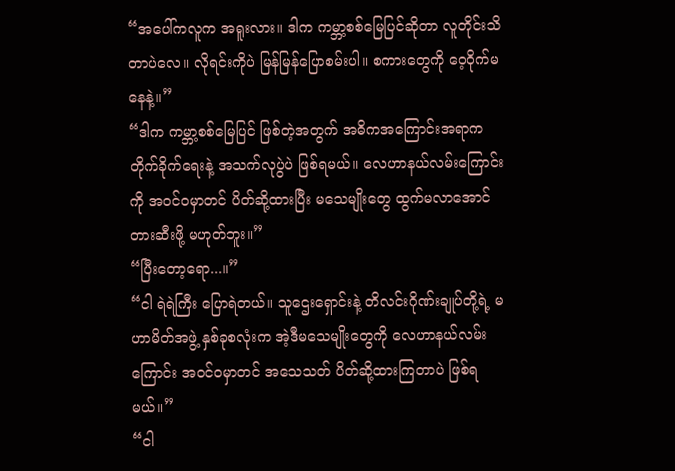“အပေါ်ကလူက အရူးလား။ ဒါက ကမ္ဘာ့စစ်မြေပြင်ဆိုတာ လူတိုင်းသိတာပဲလေ။ လိုရင်းကိုပဲ မြန်မြန်ပြောစမ်းပါ။ စကားတွေကို ဝေ့ဝိုက်မနေနဲ့။”
“ဒါက ကမ္ဘာ့စစ်မြေပြင် ဖြစ်တဲ့အတွက် အဓိကအကြောင်းအရာက တိုက်ခိုက်ရေးနဲ့ အသက်လုပွဲပဲ ဖြစ်ရမယ်။ လေဟာနယ်လမ်းကြောင်းကို အဝင်ဝမှာတင် ပိတ်ဆို့ထားပြီး မသေမျိုးတွေ ထွက်မလာအောင် တားဆီးဖို့ မဟုတ်ဘူး။”
“ပြီးတော့ရော...။”
“ငါ ရဲရဲကြီး ပြောရဲတယ်။ သူဌေးရှောင်းနဲ့ တိလင်းဂိုဏ်းချုပ်တို့ရဲ့ မဟာမိတ်အဖွဲ့ နှစ်ခုစလုံးက အဲ့ဒီမသေမျိုးတွေကို လေဟာနယ်လမ်းကြောင်း အဝင်ဝမှာတင် အသေသတ် ပိတ်ဆို့ထားကြတာပဲ ဖြစ်ရမယ်။”
“ငါ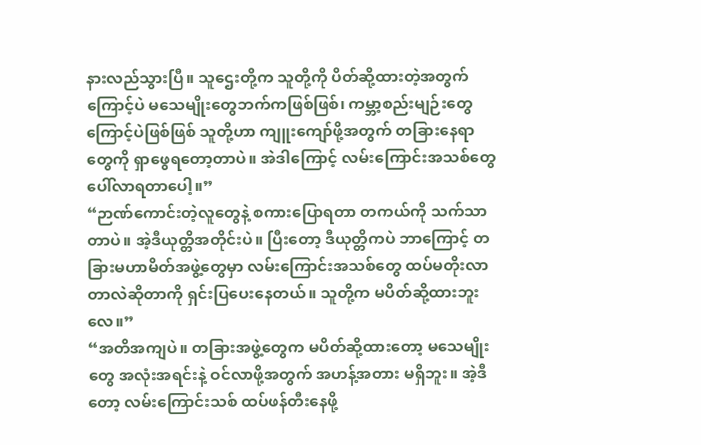နားလည်သွားပြီ။ သူဌေးတို့က သူတို့ကို ပိတ်ဆို့ထားတဲ့အတွက်ကြောင့်ပဲ မသေမျိုးတွေဘက်ကဖြစ်ဖြစ်၊ ကမ္ဘာ့စည်းမျဉ်းတွေကြောင့်ပဲဖြစ်ဖြစ် သူတို့ဟာ ကျူးကျော်ဖို့အတွက် တခြားနေရာတွေကို ရှာဖွေရတော့တာပဲ။ အဲဒါကြောင့် လမ်းကြောင်းအသစ်တွေ ပေါ်လာရတာပေါ့။”
“ဉာဏ်ကောင်းတဲ့လူတွေနဲ့ စကားပြောရတာ တကယ်ကို သက်သာတာပဲ။ အဲ့ဒီယုတ္တိအတိုင်းပဲ။ ပြီးတော့ ဒီယုတ္တိကပဲ ဘာကြောင့် တခြားမဟာမိတ်အဖွဲ့တွေမှာ လမ်းကြောင်းအသစ်တွေ ထပ်မတိုးလာတာလဲဆိုတာကို ရှင်းပြပေးနေတယ်။ သူတို့က မပိတ်ဆို့ထားဘူးလေ။”
“အတိအကျပဲ။ တခြားအဖွဲ့တွေက မပိတ်ဆို့ထားတော့ မသေမျိုးတွေ အလုံးအရင်းနဲ့ ဝင်လာဖို့အတွက် အဟန့်အတား မရှိဘူး။ အဲ့ဒီတော့ လမ်းကြောင်းသစ် ထပ်ဖန်တီးနေဖို့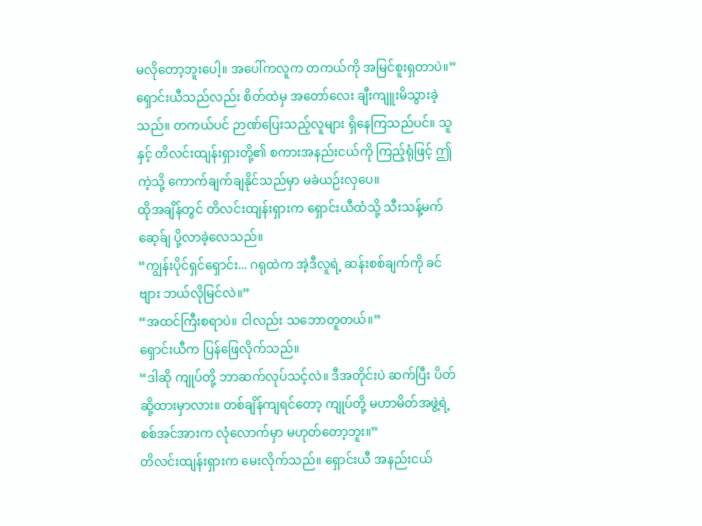မလိုတော့ဘူးပေါ့။ အပေါ်ကလူက တကယ်ကို အမြင်စူးရှတာပဲ။”
ရှောင်းယီသည်လည်း စိတ်ထဲမှ အတော်လေး ချီးကျူးမိသွားခဲ့သည်။ တကယ်ပင် ဉာဏ်ပြေးသည့်လူများ ရှိနေကြသည်ပင်။ သူနှင့် တိလင်းထျန်းရှားတို့၏ စကားအနည်းငယ်ကို ကြည့်ရုံဖြင့် ဤကဲ့သို့ ကောက်ချက်ချနိုင်သည်မှာ မခဲယဉ်းလှပေ။
ထိုအချိန်တွင် တိလင်းထျန်းရှားက ရှောင်းယီထံသို့ သီးသန့်မက်ဆေ့ခ်ျ ပို့လာခဲ့လေသည်။
“ကျွန်းပိုင်ရှင်ရှောင်း... ဂရုထဲက အဲ့ဒီလူရဲ့ ဆန်းစစ်ချက်ကို ခင်ဗျား ဘယ်လိုမြင်လဲ။”
“အထင်ကြီးစရာပဲ။ ငါလည်း သဘောတူတယ်။”
ရှောင်းယီက ပြန်ဖြေလိုက်သည်။
“ဒါဆို ကျုပ်တို့ ဘာဆက်လုပ်သင့်လဲ။ ဒီအတိုင်းပဲ ဆက်ပြီး ပိတ်ဆို့ထားမှာလား။ တစ်ချိန်ကျရင်တော့ ကျုပ်တို့ မဟာမိတ်အဖွဲ့ရဲ့ စစ်အင်အားက လုံလောက်မှာ မဟုတ်တော့ဘူး။”
တိလင်းထျန်းရှားက မေးလိုက်သည်။ ရှောင်းယီ အနည်းငယ်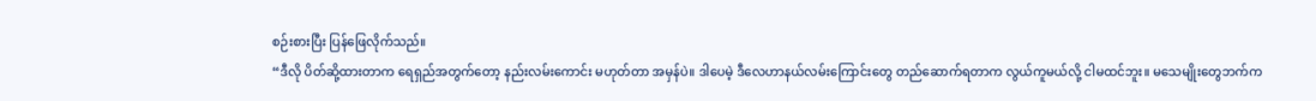စဉ်းစားပြီး ပြန်ဖြေလိုက်သည်။
“ဒီလို ပိတ်ဆို့ထားတာက ရေရှည်အတွက်တော့ နည်းလမ်းကောင်း မဟုတ်တာ အမှန်ပဲ။ ဒါပေမဲ့ ဒီလေဟာနယ်လမ်းကြောင်းတွေ တည်ဆောက်ရတာက လွယ်ကူမယ်လို့ ငါမထင်ဘူး။ မသေမျိုးတွေဘက်က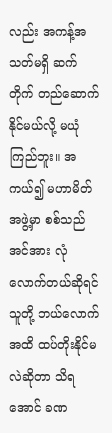လည်း အကန့်အသတ်မရှိ ဆက်တိုက် တည်ဆောက်နိုင်မယ်လို့ မယုံကြည်ဘူး။ အကယ်၍ မဟာမိတ်အဖွဲ့မှာ စစ်သည်အင်အား လုံလောက်တယ်ဆိုရင် သူတို့ ဘယ်လောက်အထိ ထပ်တိုးနိုင်မလဲဆိုတာ သိရအောင် ခဏ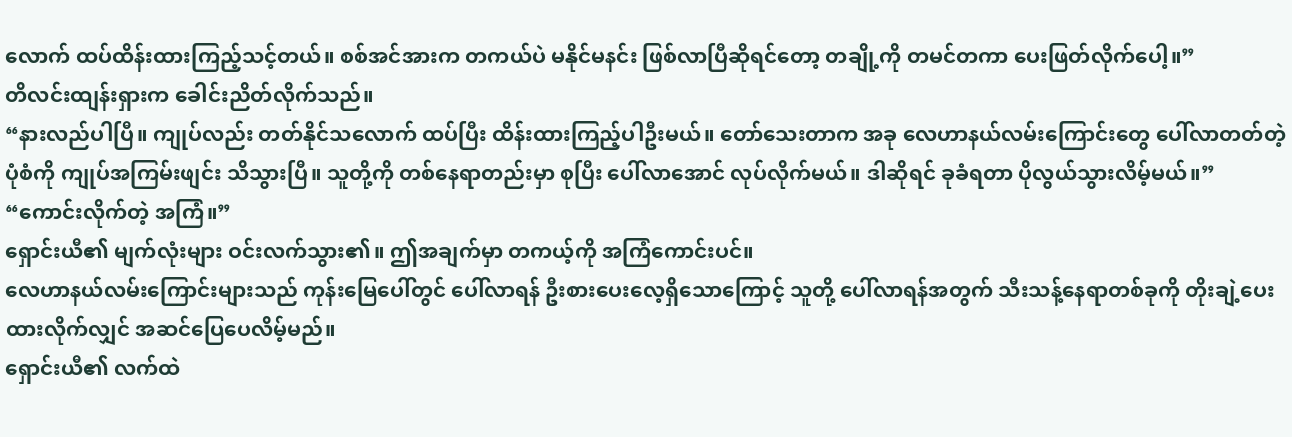လောက် ထပ်ထိန်းထားကြည့်သင့်တယ်။ စစ်အင်အားက တကယ်ပဲ မနိုင်မနင်း ဖြစ်လာပြီဆိုရင်တော့ တချို့ကို တမင်တကာ ပေးဖြတ်လိုက်ပေါ့။”
တိလင်းထျန်းရှားက ခေါင်းညိတ်လိုက်သည်။
“နားလည်ပါပြီ။ ကျုပ်လည်း တတ်နိုင်သလောက် ထပ်ပြီး ထိန်းထားကြည့်ပါဦးမယ်။ တော်သေးတာက အခု လေဟာနယ်လမ်းကြောင်းတွေ ပေါ်လာတတ်တဲ့ ပုံစံကို ကျုပ်အကြမ်းဖျင်း သိသွားပြီ။ သူတို့ကို တစ်နေရာတည်းမှာ စုပြီး ပေါ်လာအောင် လုပ်လိုက်မယ်။ ဒါဆိုရင် ခုခံရတာ ပိုလွယ်သွားလိမ့်မယ်။”
“ကောင်းလိုက်တဲ့ အကြံ။”
ရှောင်းယီ၏ မျက်လုံးများ ဝင်းလက်သွား၏။ ဤအချက်မှာ တကယ့်ကို အကြံကောင်းပင်။
လေဟာနယ်လမ်းကြောင်းများသည် ကုန်းမြေပေါ်တွင် ပေါ်လာရန် ဦးစားပေးလေ့ရှိသောကြောင့် သူတို့ ပေါ်လာရန်အတွက် သီးသန့်နေရာတစ်ခုကို တိုးချဲ့ပေးထားလိုက်လျှင် အဆင်ပြေပေလိမ့်မည်။
ရှောင်းယီ၏ လက်ထဲ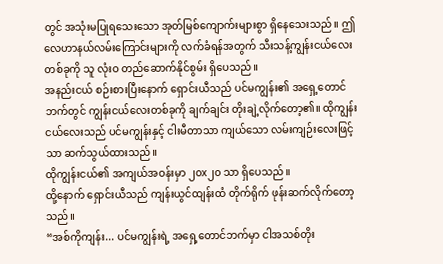တွင် အသုံးမပြုရသေးသော အုတ်မြစ်ကျောက်းများစွာ ရှိနေသေးသည်။ ဤလေဟာနယ်လမ်းကြောင်းများကို လက်ခံရန်အတွက် သီးသန့်ကျွန်းငယ်လေးတစ်ခုကို သူ လုံးဝ တည်ဆောက်နိုင်စွမ်း ရှိပေသည်။
အနည်းငယ် စဉ်းစားပြီးနောက် ရှောင်းယီသည် ပင်မကျွန်း၏ အရှေ့တောင်ဘက်တွင် ကျွန်းငယ်လေးတစ်ခုကို ချက်ချင်း တိုးချဲ့လိုက်တော့၏။ ထိုကျွန်းငယ်လေးသည် ပင်မကျွန်းနှင့် ငါးမီတာသာ ကျယ်သော လမ်းကျဉ်းလေးဖြင့်သာ ဆက်သွယ်ထားသည်။
ထိုကျွန်းငယ်၏ အကျယ်အဝန်းမှာ ၂၀x၂၀ သာ ရှိပေသည်။
ထို့နောက် ရှောင်းယီသည် ကျန်းယွင်ထျန်းထံ တိုက်ရိုက် ဖုန်းဆက်လိုက်တော့သည်။
“အစ်ကိုကျန်း... ပင်မကျွန်းရဲ့ အရှေ့တောင်ဘက်မှာ ငါအသစ်တိုး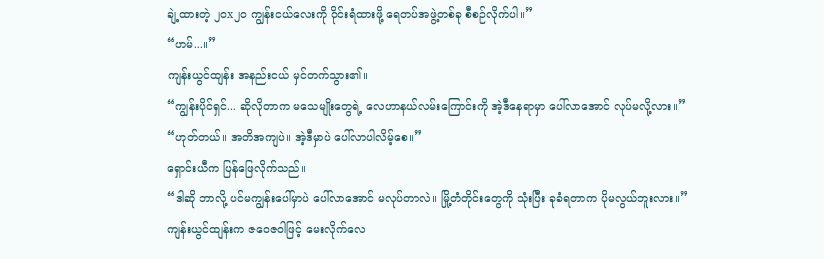ချဲ့ထားတဲ့ ၂၀x၂၀ ကျွန်းငယ်လေးကို ဝိုင်းရံထားဖို့ ရေတပ်အဖွဲ့တစ်ခု စီစဉ်လိုက်ပါ။”
“ဟမ်...။”
ကျန်းယွင်ထျန်း အနည်းငယ် မှင်တက်သွား၏။
“ကျွန်းပိုင်ရှင်... ဆိုလိုတာက မသေမျိုးတွေရဲ့ လေဟာနယ်လမ်းကြောင်းကို အဲ့ဒီနေရာမှာ ပေါ်လာအောင် လုပ်မလို့လား။”
“ဟုတ်တယ်။ အတိအကျပဲ။ အဲ့ဒီမှာပဲ ပေါ်လာပါလိမ့်စေ။”
ရှောင်းယီက ပြန်ဖြေလိုက်သည်။
“ဒါဆို ဘာလို့ ပင်မကျွန်းပေါ်မှာပဲ ပေါ်လာအောင် မလုပ်တာလဲ။ မြို့တံတိုင်းတွေကို သုံးပြီး ခုခံရတာက ပိုမလွယ်ဘူးလား။”
ကျန်းယွင်ထျန်းက ဇဝေဇဝါဖြင့် မေးလိုက်လေ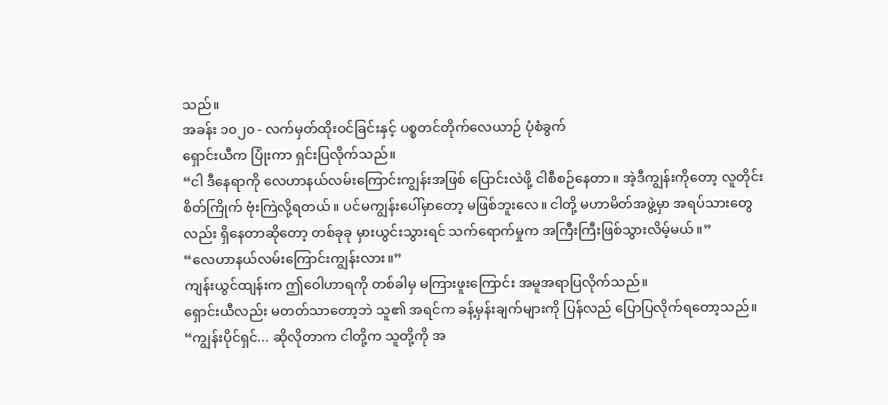သည်။
အခန်း ၁၀၂၀ - လက်မှတ်ထိုးဝင်ခြင်းနှင့် ပစ္စတင်တိုက်လေယာဉ် ပုံစံခွက်
ရှောင်းယီက ပြုံးကာ ရှင်းပြလိုက်သည်။
“ငါ ဒီနေရာကို လေဟာနယ်လမ်းကြောင်းကျွန်းအဖြစ် ပြောင်းလဲဖို့ ငါစီစဉ်နေတာ။ အဲ့ဒီကျွန်းကိုတော့ လူတိုင်း စိတ်ကြိုက် ဗုံးကြဲလို့ရတယ်။ ပင်မကျွန်းပေါ်မှာတော့ မဖြစ်ဘူးလေ။ ငါတို့ မဟာမိတ်အဖွဲ့မှာ အရပ်သားတွေလည်း ရှိနေတာဆိုတော့ တစ်ခုခု မှားယွင်းသွားရင် သက်ရောက်မှုက အကြီးကြီးဖြစ်သွားလိမ့်မယ်။”
“လေဟာနယ်လမ်းကြောင်းကျွန်းလား။”
ကျန်းယွင်ထျန်းက ဤဝေါဟာရကို တစ်ခါမှ မကြားဖူးကြောင်း အမူအရာပြလိုက်သည်။
ရှောင်းယီလည်း မတတ်သာတော့ဘဲ သူ၏ အရင်က ခန့်မှန်းချက်များကို ပြန်လည် ပြောပြလိုက်ရတော့သည်။
“ကျွန်းပိုင်ရှင်... ဆိုလိုတာက ငါတို့က သူတို့ကို အ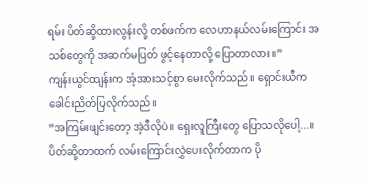ရမ်း ပိတ်ဆို့ထားလွန်းလို့ တစ်ဖက်က လေဟာနယ်လမ်းကြောင်း အသစ်တွေကို အဆက်မပြတ် ဖွင့်နေတာလို့ ပြောတာလား။”
ကျန်းယွင်ထျန်းက အံ့အားသင့်စွာ မေးလိုက်သည်။ ရှောင်းယီက ခေါင်းညိတ်ပြလိုက်သည်။
“အကြမ်းဖျင်းတော့ အဲ့ဒီလိုပဲ။ ရှေးလူကြီးတွေ ပြောသလိုပေါ့...။ ပိတ်ဆို့တာထက် လမ်းကြောင်းလွှဲပေးလိုက်တာက ပို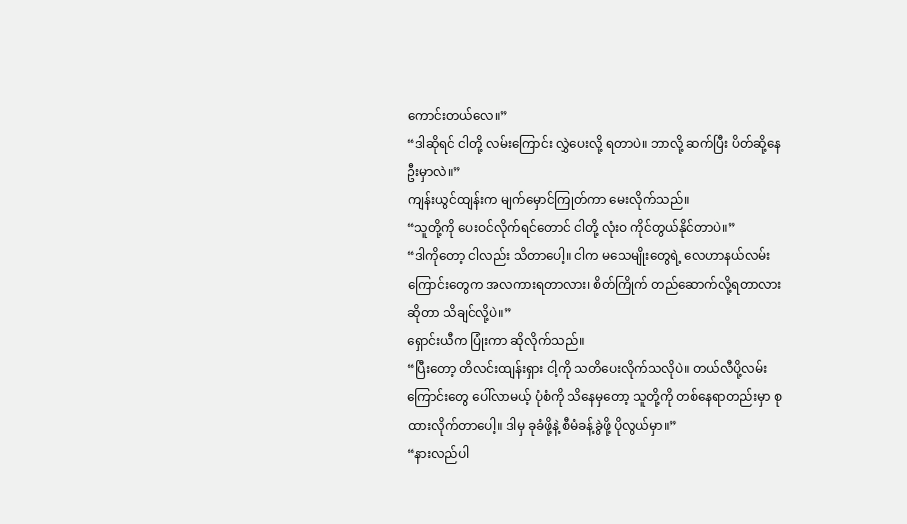ကောင်းတယ်လေ။”
“ဒါဆိုရင် ငါတို့ လမ်းကြောင်း လွှဲပေးလို့ ရတာပဲ။ ဘာလို့ ဆက်ပြီး ပိတ်ဆို့နေဦးမှာလဲ။”
ကျန်းယွင်ထျန်းက မျက်မှောင်ကြုတ်ကာ မေးလိုက်သည်။
“သူတို့ကို ပေးဝင်လိုက်ရင်တောင် ငါတို့ လုံးဝ ကိုင်တွယ်နိုင်တာပဲ။”
“ဒါကိုတော့ ငါလည်း သိတာပေါ့။ ငါက မသေမျိုးတွေရဲ့ လေဟာနယ်လမ်းကြောင်းတွေက အလကားရတာလား၊ စိတ်ကြိုက် တည်ဆောက်လို့ရတာလားဆိုတာ သိချင်လို့ပဲ။”
ရှောင်းယီက ပြုံးကာ ဆိုလိုက်သည်။
“ပြီးတော့ တိလင်းထျန်းရှား ငါ့ကို သတိပေးလိုက်သလိုပဲ။ တယ်လီပို့လမ်းကြောင်းတွေ ပေါ်လာမယ့် ပုံစံကို သိနေမှတော့ သူတို့ကို တစ်နေရာတည်းမှာ စုထားလိုက်တာပေါ့။ ဒါမှ ခုခံဖို့နဲ့ စီမံခန့်ခွဲဖို့ ပိုလွယ်မှာ။”
“နားလည်ပါ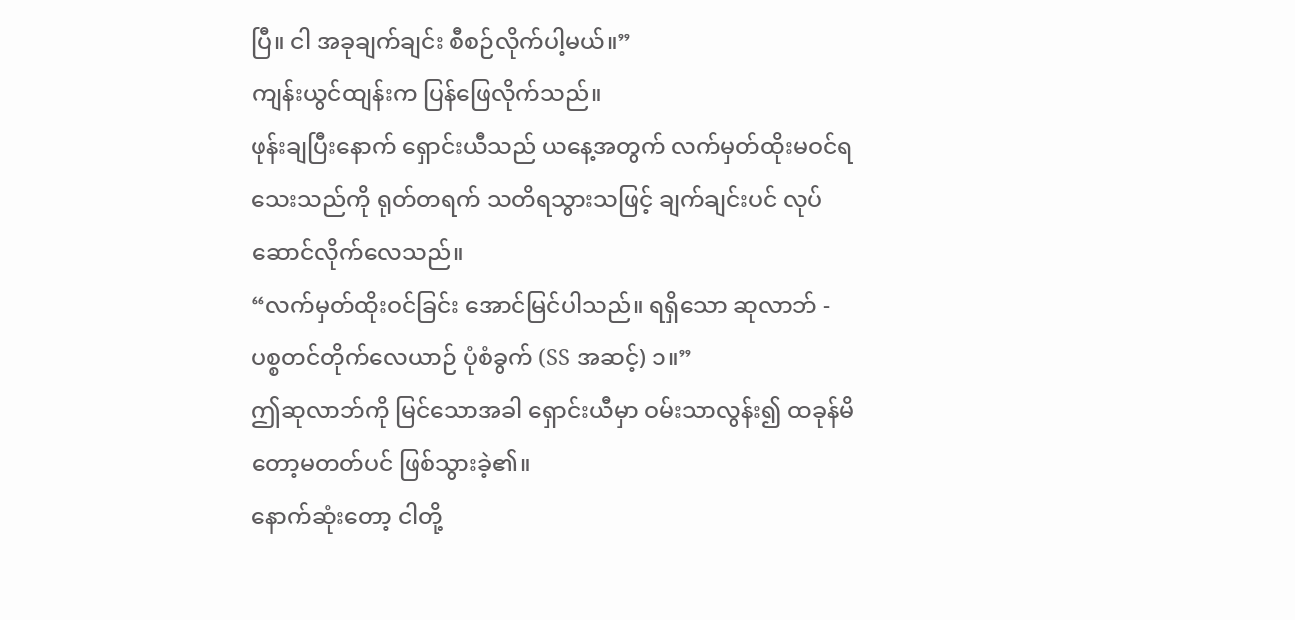ပြီ။ ငါ အခုချက်ချင်း စီစဉ်လိုက်ပါ့မယ်။”
ကျန်းယွင်ထျန်းက ပြန်ဖြေလိုက်သည်။
ဖုန်းချပြီးနောက် ရှောင်းယီသည် ယနေ့အတွက် လက်မှတ်ထိုးမဝင်ရသေးသည်ကို ရုတ်တရက် သတိရသွားသဖြင့် ချက်ချင်းပင် လုပ်ဆောင်လိုက်လေသည်။
“လက်မှတ်ထိုးဝင်ခြင်း အောင်မြင်ပါသည်။ ရရှိသော ဆုလာဘ် - ပစ္စတင်တိုက်လေယာဉ် ပုံစံခွက် (SS အဆင့်) ၁။”
ဤဆုလာဘ်ကို မြင်သောအခါ ရှောင်းယီမှာ ဝမ်းသာလွန်း၍ ထခုန်မိတော့မတတ်ပင် ဖြစ်သွားခဲ့၏။
နောက်ဆုံးတော့ ငါတို့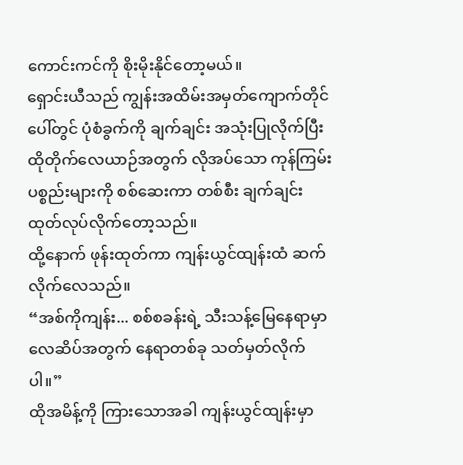ကောင်းကင်ကို စိုးမိုးနိုင်တော့မယ်။
ရှောင်းယီသည် ကျွန်းအထိမ်းအမှတ်ကျောက်တိုင်ပေါ်တွင် ပုံစံခွက်ကို ချက်ချင်း အသုံးပြုလိုက်ပြီး ထိုတိုက်လေယာဉ်အတွက် လိုအပ်သော ကုန်ကြမ်းပစ္စည်းများကို စစ်ဆေးကာ တစ်စီး ချက်ချင်း ထုတ်လုပ်လိုက်တော့သည်။
ထို့နောက် ဖုန်းထုတ်ကာ ကျန်းယွင်ထျန်းထံ ဆက်လိုက်လေသည်။
“အစ်ကိုကျန်း... စစ်စခန်းရဲ့ သီးသန့်မြေနေရာမှာ လေဆိပ်အတွက် နေရာတစ်ခု သတ်မှတ်လိုက်ပါ။”
ထိုအမိန့်ကို ကြားသောအခါ ကျန်းယွင်ထျန်းမှာ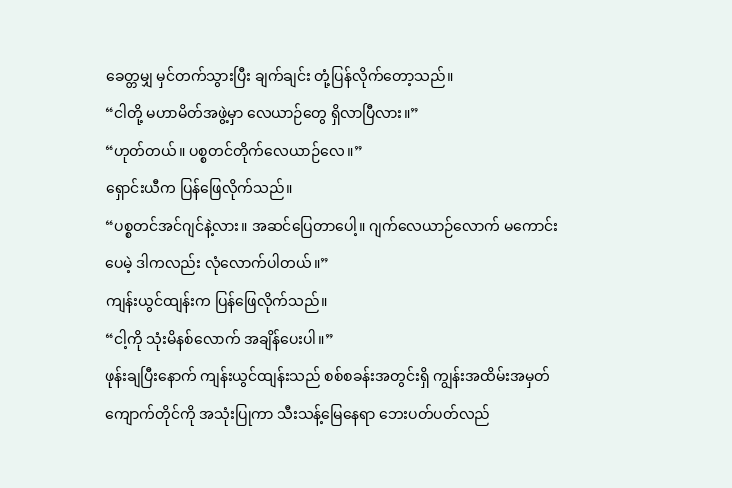ခေတ္တမျှ မှင်တက်သွားပြီး ချက်ချင်း တုံ့ပြန်လိုက်တော့သည်။
“ငါတို့ မဟာမိတ်အဖွဲ့မှာ လေယာဉ်တွေ ရှိလာပြီလား။”
“ဟုတ်တယ်။ ပစ္စတင်တိုက်လေယာဉ်လေ။”
ရှောင်းယီက ပြန်ဖြေလိုက်သည်။
“ပစ္စတင်အင်ဂျင်နဲ့လား။ အဆင်ပြေတာပေါ့။ ဂျက်လေယာဉ်လောက် မကောင်းပေမဲ့ ဒါကလည်း လုံလောက်ပါတယ်။”
ကျန်းယွင်ထျန်းက ပြန်ဖြေလိုက်သည်။
“ငါ့ကို သုံးမိနစ်လောက် အချိန်ပေးပါ။”
ဖုန်းချပြီးနောက် ကျန်းယွင်ထျန်းသည် စစ်စခန်းအတွင်းရှိ ကျွန်းအထိမ်းအမှတ်ကျောက်တိုင်ကို အသုံးပြုကာ သီးသန့်မြေနေရာ ဘေးပတ်ပတ်လည်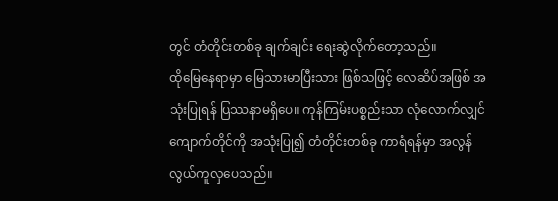တွင် တံတိုင်းတစ်ခု ချက်ချင်း ရေးဆွဲလိုက်တော့သည်။
ထိုမြေနေရာမှာ မြေသားမာပြီးသား ဖြစ်သဖြင့် လေဆိပ်အဖြစ် အသုံးပြုရန် ပြဿနာမရှိပေ။ ကုန်ကြမ်းပစ္စည်းသာ လုံလောက်လျှင် ကျောက်တိုင်ကို အသုံးပြု၍ တံတိုင်းတစ်ခု ကာရံရန်မှာ အလွန်လွယ်ကူလှပေသည်။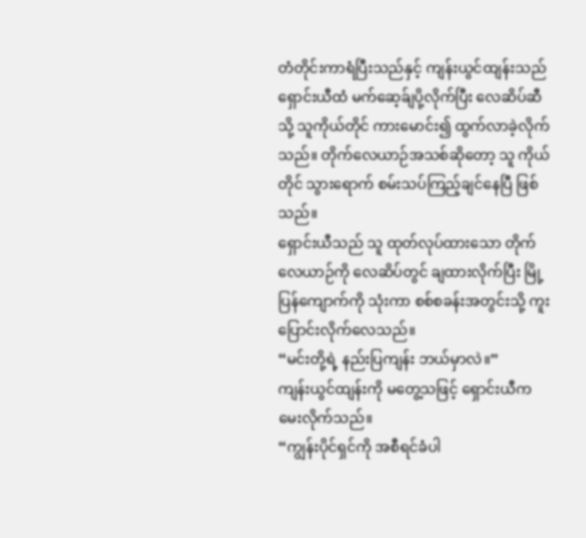တံတိုင်းကာရံပြီးသည်နှင့် ကျန်းယွင်ထျန်းသည် ရှောင်းယီထံ မက်ဆေ့ခ်ျပို့လိုက်ပြီး လေဆိပ်ဆီသို့ သူကိုယ်တိုင် ကားမောင်း၍ ထွက်လာခဲ့လိုက်သည်။ တိုက်လေယာဉ်အသစ်ဆိုတော့ သူ ကိုယ်တိုင် သွားရောက် စမ်းသပ်ကြည့်ချင်နေပြီ ဖြစ်သည်။
ရှောင်းယီသည် သူ ထုတ်လုပ်ထားသော တိုက်လေယာဉ်ကို လေဆိပ်တွင် ချထားလိုက်ပြီး မြို့ပြန်ကျောက်ကို သုံးကာ စစ်စခန်းအတွင်းသို့ ကူးပြောင်းလိုက်လေသည်။
“မင်းတို့ရဲ့ နည်းပြကျန်း ဘယ်မှာလဲ။”
ကျန်းယွင်ထျန်းကို မတွေ့သဖြင့် ရှောင်းယီက မေးလိုက်သည်။
“ကျွန်းပိုင်ရှင်ကို အစီရင်ခံပါ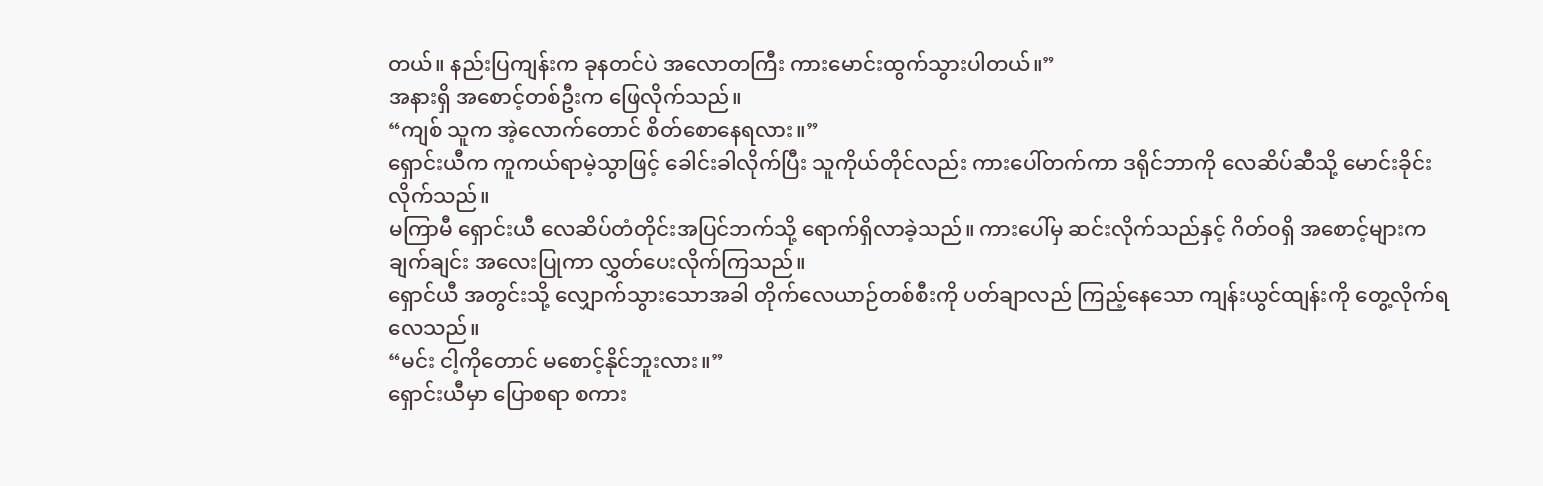တယ်။ နည်းပြကျန်းက ခုနတင်ပဲ အလောတကြီး ကားမောင်းထွက်သွားပါတယ်။”
အနားရှိ အစောင့်တစ်ဦးက ဖြေလိုက်သည်။
“ကျစ် သူက အဲ့လောက်တောင် စိတ်စောနေရလား။”
ရှောင်းယီက ကူကယ်ရာမဲ့သွာဖြင့် ခေါင်းခါလိုက်ပြီး သူကိုယ်တိုင်လည်း ကားပေါ်တက်ကာ ဒရိုင်ဘာကို လေဆိပ်ဆီသို့ မောင်းခိုင်းလိုက်သည်။
မကြာမီ ရှောင်းယီ လေဆိပ်တံတိုင်းအပြင်ဘက်သို့ ရောက်ရှိလာခဲ့သည်။ ကားပေါ်မှ ဆင်းလိုက်သည်နှင့် ဂိတ်ဝရှိ အစောင့်များက ချက်ချင်း အလေးပြုကာ လွှတ်ပေးလိုက်ကြသည်။
ရှောင်ယီ အတွင်းသို့ လျှောက်သွားသောအခါ တိုက်လေယာဉ်တစ်စီးကို ပတ်ချာလည် ကြည့်နေသော ကျန်းယွင်ထျန်းကို တွေ့လိုက်ရလေသည်။
“မင်း ငါ့ကိုတောင် မစောင့်နိုင်ဘူးလား။”
ရှောင်းယီမှာ ပြောစရာ စကား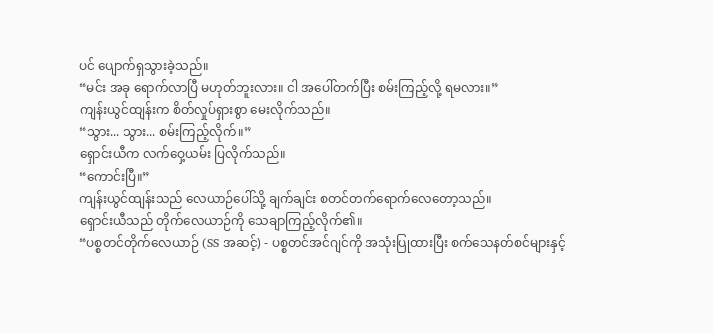ပင် ပျောက်ရှသွားခဲ့သည်။
“မင်း အခု ရောက်လာပြီ မဟုတ်ဘူးလား။ ငါ အပေါ်တက်ပြီး စမ်းကြည့်လို့ ရမလား။”
ကျန်းယွင်ထျန်းက စိတ်လှုပ်ရှားစွာ မေးလိုက်သည်။
“သွား... သွား... စမ်းကြည့်လိုက်။”
ရှောင်းယီက လက်ဝှေ့ယမ်း ပြလိုက်သည်။
“ကောင်းပြီ။”
ကျန်းယွင်ထျန်းသည် လေယာဉ်ပေါ်သို့ ချက်ချင်း စတင်တက်ရောက်လေတော့သည်။
ရှောင်းယီသည် တိုက်လေယာဉ်ကို သေချာကြည့်လိုက်၏။
“ပစ္စတင်တိုက်လေယာဉ် (SS အဆင့်) - ပစ္စတင်အင်ဂျင်ကို အသုံးပြုထားပြီး စက်သေနတ်စင်များနှင့်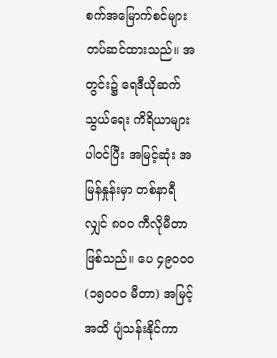စက်အမြောက်စင်များ တပ်ဆင်ထားသည်။ အတွင်း၌ ရေဒီယိုဆက်သွယ်ရေး ကိရိယာများ ပါဝင်ပြီး အမြင့်ဆုံး အမြန်နှုန်းမှာ တစ်နာရီလျှင် ၈၀၀ ကီလိုမီတာ ဖြစ်သည်။ ပေ ၄၉၀၀၀ (၁၅၀၀၀ မီတာ) အမြင့်အထိ ပျံသန်းနိုင်ကာ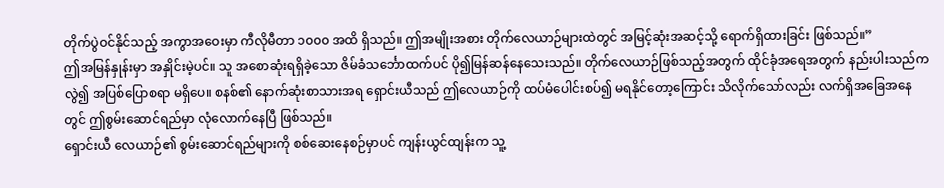တိုက်ပွဲဝင်နိုင်သည့် အကွာအဝေးမှာ ကီလိုမီတာ ၁၀၀၀ အထိ ရှိသည်။ ဤအမျိုးအစား တိုက်လေယာဉ်များထဲတွင် အမြင့်ဆုံးအဆင့်သို့ ရောက်ရှိထားခြင်း ဖြစ်သည်။”
ဤအမြန်နှုန်းမှာ အနှိုင်းမဲ့ပင်။ သူ အစောဆုံးရရှိခဲ့သော ဇိမ်ခံသင်္ဘောထက်ပင် ပို၍မြန်ဆန်နေသေးသည်။ တိုက်လေယာဉ်ဖြစ်သည့်အတွက် ထိုင်ခုံအရေအတွက် နည်းပါးသည်ကလွဲ၍ အပြစ်ပြောစရာ မရှိပေ။ စနစ်၏ နောက်ဆုံးစာသားအရ ရှောင်းယီသည် ဤလေယာဉ်ကို ထပ်မံပေါင်းစပ်၍ မရနိုင်တော့ကြောင်း သိလိုက်သော်လည်း လက်ရှိအခြေအနေတွင် ဤစွမ်းဆောင်ရည်မှာ လုံလောက်နေပြီ ဖြစ်သည်။
ရှောင်းယီ လေယာဉ်၏ စွမ်းဆောင်ရည်များကို စစ်ဆေးနေစဉ်မှာပင် ကျန်းယွင်ထျန်းက သူ့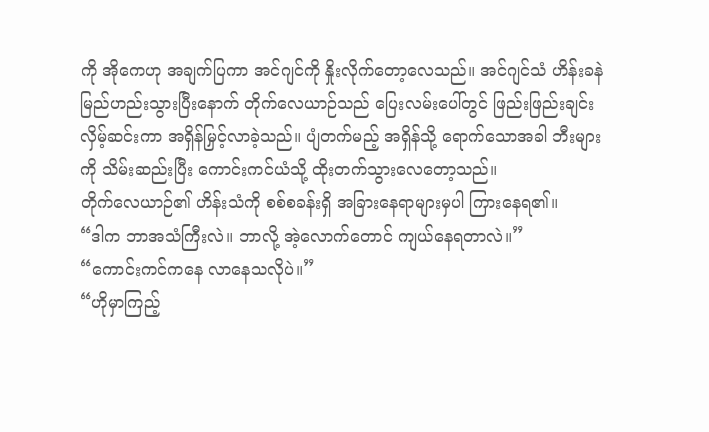ကို အိုကေဟု အချက်ပြကာ အင်ဂျင်ကို နှိုးလိုက်တော့လေသည်။ အင်ဂျင်သံ ဟိန်းခနဲ မြည်ဟည်းသွားပြီးနောက် တိုက်လေယာဉ်သည် ပြေးလမ်းပေါ်တွင် ဖြည်းဖြည်းချင်း လှိမ့်ဆင်းကာ အရှိန်မြှင့်လာခဲ့သည်။ ပျံတက်မည့် အရှိန်သို့ ရောက်သောအခါ ဘီးများကို သိမ်းဆည်းပြီး ကောင်းကင်ယံသို့ ထိုးတက်သွားလေတော့သည်။
တိုက်လေယာဉ်၏ ဟိန်းသံကို စစ်စခန်းရှိ အခြားနေရာများမှပါ ကြားနေရ၏။
“ဒါက ဘာအသံကြီးလဲ။ ဘာလို့ အဲ့လောက်တောင် ကျယ်နေရတာလဲ။”
“ကောင်းကင်ကနေ လာနေသလိုပဲ။”
“ဟိုမှာကြည့်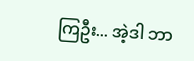ကြဦး... အဲ့ဒါ ဘာ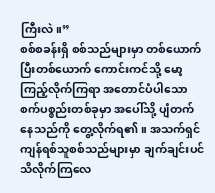ကြီးလဲ။”
စစ်စခန်းရှိ စစ်သည်များမှာ တစ်ယောက်ပြီးတစ်ယောက် ကောင်းကင်သို့ မော့ကြည့်လိုက်ကြရာ အတောင်ပံပါသော စက်ပစ္စည်းတစ်ခုမှာ အပေါ်သို့ ပျံတက်နေသည်ကို တွေ့လိုက်ရ၏။ အသက်ရှင်ကျန်ရစ်သူစစ်သည်များမှာ ချက်ချင်းပင် သိလိုက်ကြလေ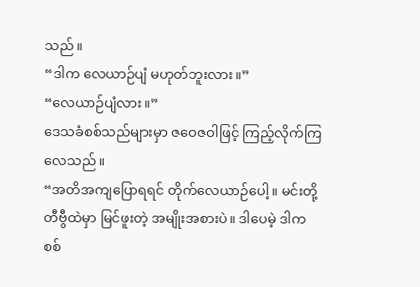သည်။
“ဒါက လေယာဉ်ပျံ မဟုတ်ဘူးလား။”
“လေယာဉ်ပျံလား။”
ဒေသခံစစ်သည်များမှာ ဇဝေဇဝါဖြင့် ကြည့်လိုက်ကြလေသည်။
“အတိအကျပြောရရင် တိုက်လေယာဉ်ပေါ့။ မင်းတို့ တီဗွီထဲမှာ မြင်ဖူးတဲ့ အမျိုးအစားပဲ။ ဒါပေမဲ့ ဒါက စစ်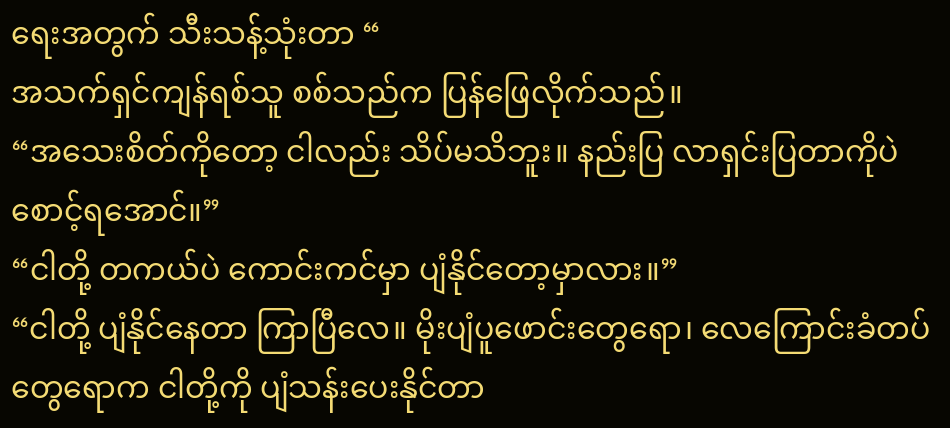ရေးအတွက် သီးသန့်သုံးတာ “
အသက်ရှင်ကျန်ရစ်သူ စစ်သည်က ပြန်ဖြေလိုက်သည်။
“အသေးစိတ်ကိုတော့ ငါလည်း သိပ်မသိဘူး။ နည်းပြ လာရှင်းပြတာကိုပဲ စောင့်ရအောင်။”
“ငါတို့ တကယ်ပဲ ကောင်းကင်မှာ ပျံနိုင်တော့မှာလား။”
“ငါတို့ ပျံနိုင်နေတာ ကြာပြီလေ။ မိုးပျံပူဖောင်းတွေရော၊ လေကြောင်းခံတပ်တွေရောက ငါတို့ကို ပျံသန်းပေးနိုင်တာ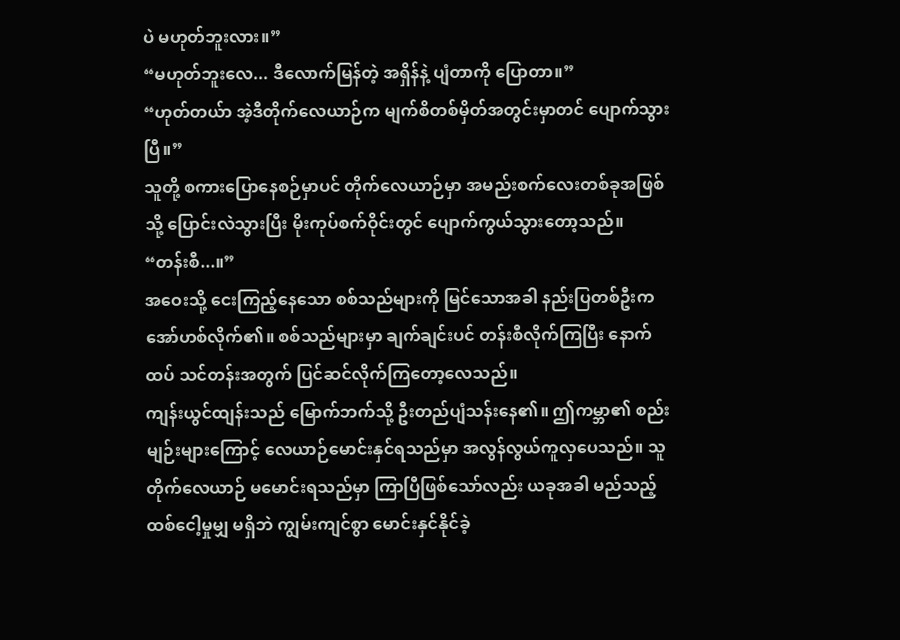ပဲ မဟုတ်ဘူးလား။”
“မဟုတ်ဘူးလေ... ဒီလောက်မြန်တဲ့ အရှိန်နဲ့ ပျံတာကို ပြောတာ။”
“ဟုတ်တယ်ာ အဲ့ဒီတိုက်လေယာဉ်က မျက်စိတစ်မှိတ်အတွင်းမှာတင် ပျောက်သွားပြီ။”
သူတို့ စကားပြောနေစဉ်မှာပင် တိုက်လေယာဉ်မှာ အမည်းစက်လေးတစ်ခုအဖြစ်သို့ ပြောင်းလဲသွားပြီး မိုးကုပ်စက်ဝိုင်းတွင် ပျောက်ကွယ်သွားတော့သည်။
“တန်းစီ...။”
အဝေးသို့ ငေးကြည့်နေသော စစ်သည်များကို မြင်သောအခါ နည်းပြတစ်ဦးက အော်ဟစ်လိုက်၏။ စစ်သည်များမှာ ချက်ချင်းပင် တန်းစီလိုက်ကြပြီး နောက်ထပ် သင်တန်းအတွက် ပြင်ဆင်လိုက်ကြတော့လေသည်။
ကျန်းယွင်ထျန်းသည် မြောက်ဘက်သို့ ဦးတည်ပျံသန်းနေ၏။ ဤကမ္ဘာ၏ စည်းမျဉ်းများကြောင့် လေယာဉ်မောင်းနှင်ရသည်မှာ အလွန်လွယ်ကူလှပေသည်။ သူ တိုက်လေယာဉ် မမောင်းရသည်မှာ ကြာပြီဖြစ်သော်လည်း ယခုအခါ မည်သည့် ထစ်ငေါ့မှုမျှ မရှိဘဲ ကျွမ်းကျင်စွာ မောင်းနှင်နိုင်ခဲ့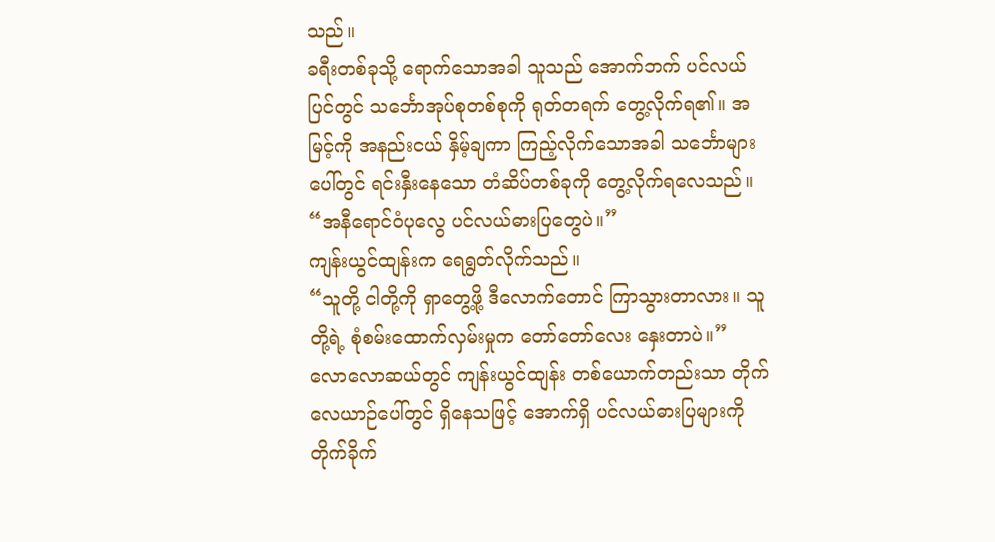သည်။
ခရီးတစ်ခုသို့ ရောက်သောအခါ သူသည် အောက်ဘက် ပင်လယ်ပြင်တွင် သင်္ဘောအုပ်စုတစ်စုကို ရုတ်တရက် တွေ့လိုက်ရ၏။ အမြင့်ကို အနည်းငယ် နှိမ့်ချကာ ကြည့်လိုက်သောအခါ သင်္ဘောများပေါ်တွင် ရင်းနှီးနေသော တံဆိပ်တစ်ခုကို တွေ့လိုက်ရလေသည်။
“အနီရောင်ဝံပုလွေ ပင်လယ်ဓားပြတွေပဲ။”
ကျန်းယွင်ထျန်းက ရေရွတ်လိုက်သည်။
“သူတို့ ငါတို့ကို ရှာတွေ့ဖို့ ဒီလောက်တောင် ကြာသွားတာလား။ သူတို့ရဲ့ စုံစမ်းထောက်လှမ်းမှုက တော်တော်လေး နှေးတာပဲ။”
လောလောဆယ်တွင် ကျန်းယွင်ထျန်း တစ်ယောက်တည်းသာ တိုက်လေယာဉ်ပေါ်တွင် ရှိနေသဖြင့် အောက်ရှိ ပင်လယ်ဓားပြများကို တိုက်ခိုက်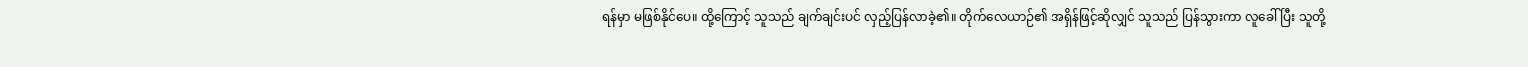ရန်မှာ မဖြစ်နိုင်ပေ။ ထို့ကြောင့် သူသည် ချက်ချင်းပင် လှည့်ပြန်လာခဲ့၏။ တိုက်လေယာဉ်၏ အရှိန်ဖြင့်ဆိုလျှင် သူသည် ပြန်သွားကာ လူခေါ်ပြီး သူတို့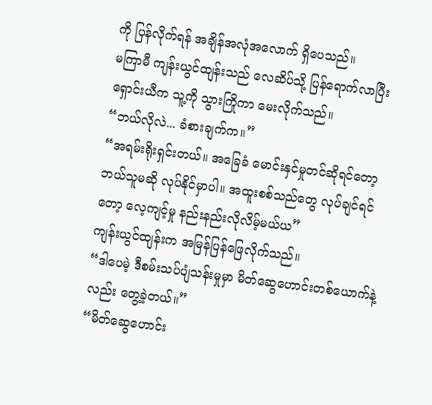ကို ပြန်လိုက်ရန် အချိန်အလုံအလောက် ရှိပေသည်။
မကြာမီ ကျန်းယွင်ထျန်းသည် လေဆိပ်သို့ ပြန်ရောက်လာပြီး ရှောင်းယီက သူ့ကို သွားကြိုကာ မေးလိုက်သည်။
“ဘယ်လိုလဲ... ခံစားချက်က။”
“အရမ်းရိုးရှင်းတယ်။ အခြေခံ မောင်းနှင်မှုတင်ဆိုရင်တော့ ဘယ်သူမဆို လုပ်နိုင်မှာပါ။ အထူးစစ်သည်တွေ လုပ်ချင်ရင်တော့ လေ့ကျင့်မှု နည်းနည်းလိုလိမ့်မယ်ယ”
ကျန်းယွင်ထျန်းက အမြန်ပြန်ဖြေလိုက်သည်။
“ဒါပေမဲ့ ဒီစမ်းသပ်ပျံသန်းမှုမှာ မိတ်ဆွေဟောင်းတစ်ယောက်နဲ့လည်း တွေ့ခဲ့တယ်။”
“မိတ်ဆွေဟောင်း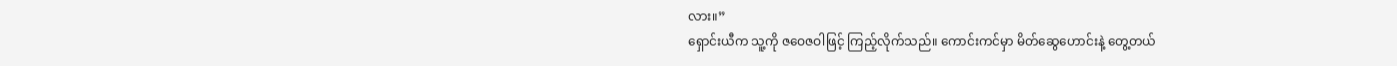လား။”
ရှောင်းယီက သူ့ကို ဇဝေဇဝါဖြင့် ကြည့်လိုက်သည်။ ကောင်းကင်မှာ မိတ်ဆွေဟောင်းနဲ့ တွေ့တယ်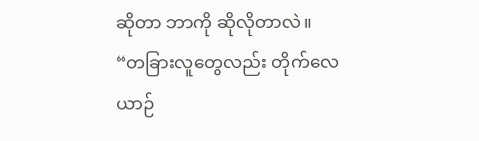ဆိုတာ ဘာကို ဆိုလိုတာလဲ။
“တခြားလူတွေလည်း တိုက်လေယာဉ်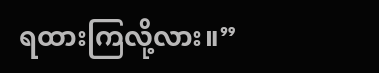ရထားကြလို့လား။”